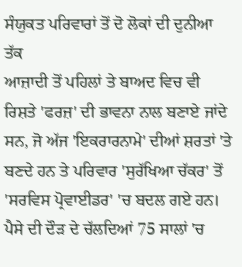ਸੰਯੁਕਤ ਪਰਿਵਾਰਾਂ ਤੋਂ ਦੋ ਲੋਕਾਂ ਦੀ ਦੁਨੀਆ ਤੱਕ
ਆਜ਼ਾਦੀ ਤੋਂ ਪਹਿਲਾਂ ਤੇ ਬਾਅਦ ਵਿਚ ਵੀ ਰਿਸ਼ਤੇ 'ਫਰਜ਼' ਦੀ ਭਾਵਨਾ ਨਾਲ ਬਣਾਏ ਜਾਂਦੇ ਸਨ, ਜੋ ਅੱਜ 'ਇਕਰਾਰਨਾਮੇ' ਦੀਆਂ ਸ਼ਰਤਾਂ 'ਤੇ ਬਣਦੇ ਹਨ ਤੇ ਪਰਿਵਾਰ 'ਸੁਰੱਖਿਆ ਚੱਕਰ' ਤੋਂ 'ਸਰਵਿਸ ਪ੍ਰੋਵਾਈਡਰ' 'ਚ ਬਦਲ ਗਏ ਹਨ। ਪੈਸੇ ਦੀ ਦੌੜ ਦੇ ਚੱਲਦਿਆਂ 75 ਸਾਲਾਂ 'ਚ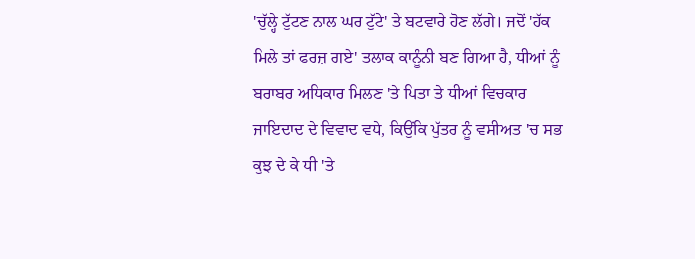'ਚੁੱਲ੍ਹੇ ਟੁੱਟਣ ਨਾਲ ਘਰ ਟੁੱਟੇ' ਤੇ ਬਟਵਾਰੇ ਹੋਣ ਲੱਗੇ। ਜਦੋਂ 'ਹੱਕ ਮਿਲੇ ਤਾਂ ਫਰਜ਼ ਗਏ' ਤਲਾਕ ਕਾਨੂੰਨੀ ਬਣ ਗਿਆ ਹੈ, ਧੀਆਂ ਨੂੰ ਬਰਾਬਰ ਅਧਿਕਾਰ ਮਿਲਣ 'ਤੇ ਪਿਤਾ ਤੇ ਧੀਆਂ ਵਿਚਕਾਰ ਜਾਇਦਾਦ ਦੇ ਵਿਵਾਦ ਵਧੇ, ਕਿਉਂਕਿ ਪੁੱਤਰ ਨੂੰ ਵਸੀਅਤ 'ਚ ਸਭ ਕੁਝ ਦੇ ਕੇ ਧੀ 'ਤੇ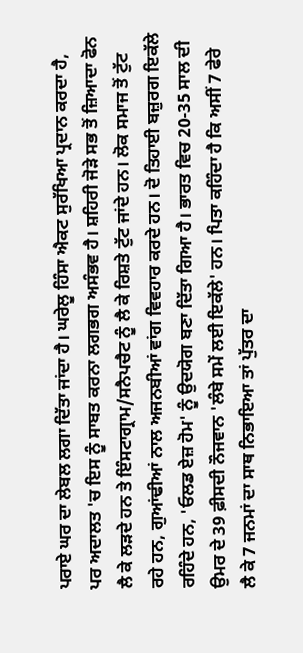ਪਰਾਏ ਘਰ ਦਾ ਲੇਬਲ ਲਗਾ ਦਿੱਤਾ ਜਾਂਦਾ ਹੈ। ਘਰੇਲੂ ਹਿੰਸਾ ਐਕਟ ਸੁਰੱਖਿਆ ਪ੍ਰਦਾਨ ਕਰਦਾ ਹੈ, ਪਰ ਅਦਾਲਤ 'ਚ ਇਸ ਨੂੰ ਸਾਬਤ ਕਰਨਾ ਲਗਭਗ ਅਸੰਭਵ ਹੈ। ਸ਼ਹਿਰੀ ਜੋੜੇ ਸਭ ਤੋਂ ਜ਼ਿਆਦਾ ਫੋਨ ਲੈ ਕੇ ਲੜਦੇ ਹਨ ਤੇ ਇੰਸਟਾਗ੍ਰਾਮ/ਸਨੈਪਚੈਟ ਨੂੰ ਲੈ ਕੇ ਰਿਸ਼ਤੇ ਟੁੱਟ ਜਾਂਦੇ ਹਨ। ਲੋਕ ਸਮਾਜ ਤੋਂ ਟੁੱਟ ਰਹੇ ਹਨ, ਗੁਆਂਢੀਆਂ ਨਾਲ ਅਜਨਬੀਆਂ ਵਾਂਗ ਵਿਵਹਾਰ ਕਰਦੇ ਹਨ। ਦੋ ਤਿਹਾਈ ਬਜ਼ੁਰਗ ਇਕੱਲੇ ਰਹਿੰਦੇ ਹਨ, 'ਓਲਡ ਏਜ਼ ਹੋਮ' ਨੂੰ ਉਦਯੋਗ ਬਣਾ ਦਿੱਤਾ ਗਿਆ ਹੈ। ਭਾਰਤ ਵਿਚ 20-35 ਸਾਲ ਦੀ ਉਮਰ ਦੇ 39 ਫ਼ੀਸਦੀ ਨੌਜਵਾਨ 'ਲੰਬੇ ਸਮੇਂ ਲਈ ਇਕੱਲੇ' ਹਨ। ਪਿਤਾ ਕਹਿੰਦਾ ਹੈ ਕਿ ਅਸੀਂ 7 ਫੇਰੇ ਲੈ ਕੇ 7 ਜਨਮਾਂ ਦਾ ਸਾਥ ਨਿਭਾਇਆ ਤਾਂ ਪੁੱਤਰ ਦਾ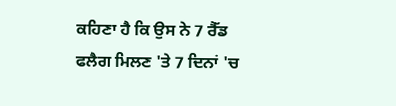ਕਹਿਣਾ ਹੈ ਕਿ ਉਸ ਨੇ 7 ਰੈੱਡ ਫਲੈਗ ਮਿਲਣ 'ਤੇ 7 ਦਿਨਾਂ 'ਚ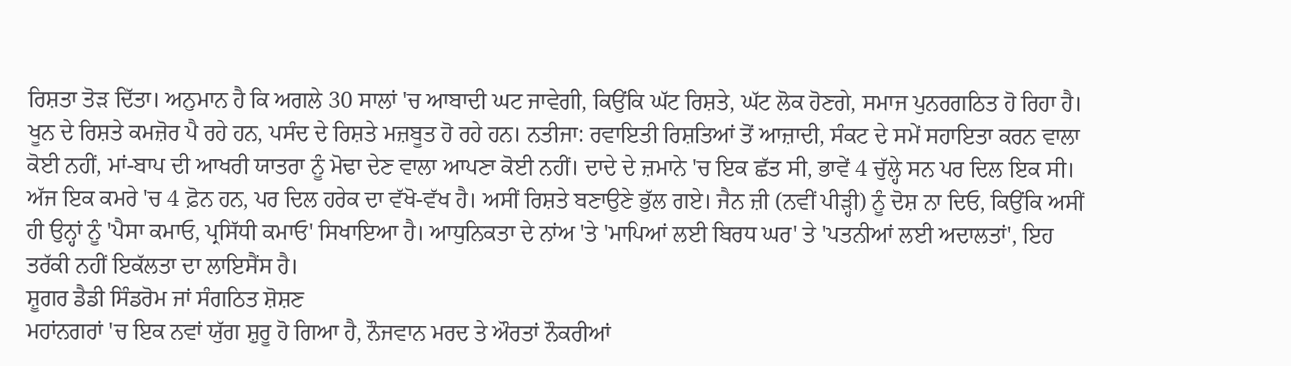ਰਿਸ਼ਤਾ ਤੋੜ ਦਿੱਤਾ। ਅਨੁਮਾਨ ਹੈ ਕਿ ਅਗਲੇ 30 ਸਾਲਾਂ 'ਚ ਆਬਾਦੀ ਘਟ ਜਾਵੇਗੀ, ਕਿਉਂਕਿ ਘੱਟ ਰਿਸ਼ਤੇ, ਘੱਟ ਲੋਕ ਹੋਣਗੇ, ਸਮਾਜ ਪੁਨਰਗਠਿਤ ਹੋ ਰਿਹਾ ਹੈ। ਖੂਨ ਦੇ ਰਿਸ਼ਤੇ ਕਮਜ਼ੋਰ ਪੈ ਰਹੇ ਹਨ, ਪਸੰਦ ਦੇ ਰਿਸ਼ਤੇ ਮਜ਼ਬੂਤ ਹੋ ਰਹੇ ਹਨ। ਨਤੀਜਾ: ਰਵਾਇਤੀ ਰਿਸ਼ਤਿਆਂ ਤੋਂ ਆਜ਼ਾਦੀ, ਸੰਕਟ ਦੇ ਸਮੇਂ ਸਹਾਇਤਾ ਕਰਨ ਵਾਲਾ ਕੋਈ ਨਹੀਂ, ਮਾਂ-ਬਾਪ ਦੀ ਆਖਰੀ ਯਾਤਰਾ ਨੂੰ ਮੋਢਾ ਦੇਣ ਵਾਲਾ ਆਪਣਾ ਕੋਈ ਨਹੀਂ। ਦਾਦੇ ਦੇ ਜ਼ਮਾਨੇ 'ਚ ਇਕ ਛੱਤ ਸੀ, ਭਾਵੇਂ 4 ਚੁੱਲ੍ਹੇ ਸਨ ਪਰ ਦਿਲ ਇਕ ਸੀ। ਅੱਜ ਇਕ ਕਮਰੇ 'ਚ 4 ਫ਼ੋਨ ਹਨ, ਪਰ ਦਿਲ ਹਰੇਕ ਦਾ ਵੱਖੋ-ਵੱਖ ਹੈ। ਅਸੀਂ ਰਿਸ਼ਤੇ ਬਣਾਉਣੇ ਭੁੱਲ ਗਏ। ਜੈਨ ਜ਼ੀ (ਨਵੀਂ ਪੀੜ੍ਹੀ) ਨੂੰ ਦੋਸ਼ ਨਾ ਦਿਓ, ਕਿਉਂਕਿ ਅਸੀਂ ਹੀ ਉਨ੍ਹਾਂ ਨੂੰ 'ਪੈਸਾ ਕਮਾਓ, ਪ੍ਰਸਿੱਧੀ ਕਮਾਓ' ਸਿਖਾਇਆ ਹੈ। ਆਧੁਨਿਕਤਾ ਦੇ ਨਾਂਅ 'ਤੇ 'ਮਾਪਿਆਂ ਲਈ ਬਿਰਧ ਘਰ' ਤੇ 'ਪਤਨੀਆਂ ਲਈ ਅਦਾਲਤਾਂ', ਇਹ ਤਰੱਕੀ ਨਹੀਂ ਇਕੱਲਤਾ ਦਾ ਲਾਇਸੈਂਸ ਹੈ।
ਸ਼ੂਗਰ ਡੈਡੀ ਸਿੰਡਰੋਮ ਜਾਂ ਸੰਗਠਿਤ ਸ਼ੋਸ਼ਣ
ਮਹਾਂਨਗਰਾਂ 'ਚ ਇਕ ਨਵਾਂ ਯੁੱਗ ਸ਼ੁਰੂ ਹੋ ਗਿਆ ਹੈ, ਨੌਜਵਾਨ ਮਰਦ ਤੇ ਔਰਤਾਂ ਨੌਕਰੀਆਂ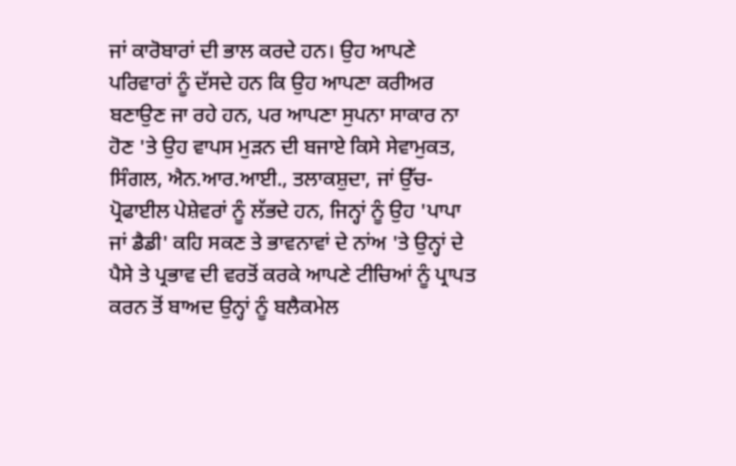ਜਾਂ ਕਾਰੋਬਾਰਾਂ ਦੀ ਭਾਲ ਕਰਦੇ ਹਨ। ਉਹ ਆਪਣੇ ਪਰਿਵਾਰਾਂ ਨੂੰ ਦੱਸਦੇ ਹਨ ਕਿ ਉਹ ਆਪਣਾ ਕਰੀਅਰ ਬਣਾਉਣ ਜਾ ਰਹੇ ਹਨ, ਪਰ ਆਪਣਾ ਸੁਪਨਾ ਸਾਕਾਰ ਨਾ ਹੋਣ 'ਤੇ ਉਹ ਵਾਪਸ ਮੁੜਨ ਦੀ ਬਜਾਏ ਕਿਸੇ ਸੇਵਾਮੁਕਤ, ਸਿੰਗਲ, ਐਨ.ਆਰ.ਆਈ., ਤਲਾਕਸ਼ੁਦਾ, ਜਾਂ ਉੱਚ-ਪ੍ਰੋਫਾਈਲ ਪੇਸ਼ੇਵਰਾਂ ਨੂੰ ਲੱਭਦੇ ਹਨ, ਜਿਨ੍ਹਾਂ ਨੂੰ ਉਹ 'ਪਾਪਾ ਜਾਂ ਡੈਡੀ' ਕਹਿ ਸਕਣ ਤੇ ਭਾਵਨਾਵਾਂ ਦੇ ਨਾਂਅ 'ਤੇ ਉਨ੍ਹਾਂ ਦੇ ਪੈਸੇ ਤੇ ਪ੍ਰਭਾਵ ਦੀ ਵਰਤੋਂ ਕਰਕੇ ਆਪਣੇ ਟੀਚਿਆਂ ਨੂੰ ਪ੍ਰਾਪਤ ਕਰਨ ਤੋਂ ਬਾਅਦ ਉਨ੍ਹਾਂ ਨੂੰ ਬਲੈਕਮੇਲ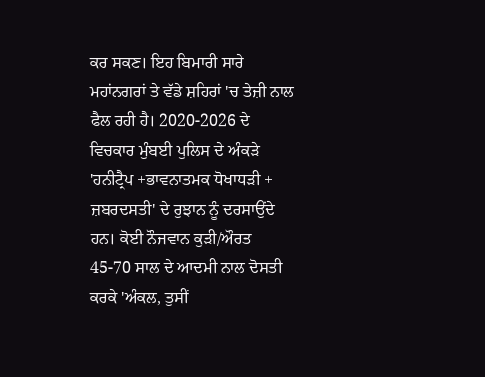ਕਰ ਸਕਣ। ਇਹ ਬਿਮਾਰੀ ਸਾਰੇ ਮਹਾਂਨਗਰਾਂ ਤੇ ਵੱਡੇ ਸ਼ਹਿਰਾਂ 'ਚ ਤੇਜ਼ੀ ਨਾਲ ਫੈਲ ਰਹੀ ਹੈ। 2020-2026 ਦੇ ਵਿਚਕਾਰ ਮੁੰਬਈ ਪੁਲਿਸ ਦੇ ਅੰਕੜੇ 'ਹਨੀਟ੍ਰੈਪ +ਭਾਵਨਾਤਮਕ ਧੋਖਾਧੜੀ + ਜ਼ਬਰਦਸਤੀ' ਦੇ ਰੁਝਾਨ ਨੂੰ ਦਰਸਾਉਂਦੇ ਹਨ। ਕੋਈ ਨੌਜਵਾਨ ਕੁੜੀ/ਔਰਤ 45-70 ਸਾਲ ਦੇ ਆਦਮੀ ਨਾਲ ਦੋਸਤੀ ਕਰਕੇ 'ਅੰਕਲ, ਤੁਸੀਂ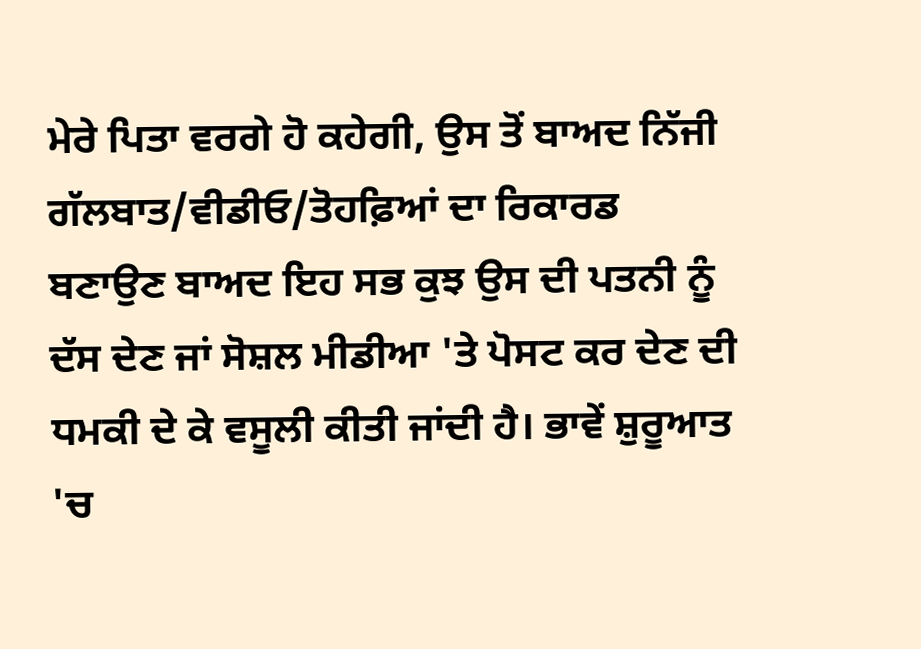ਮੇਰੇ ਪਿਤਾ ਵਰਗੇ ਹੋ ਕਹੇਗੀ, ਉਸ ਤੋਂ ਬਾਅਦ ਨਿੱਜੀ ਗੱਲਬਾਤ/ਵੀਡੀਓ/ਤੋਹਫ਼ਿਆਂ ਦਾ ਰਿਕਾਰਡ ਬਣਾਉਣ ਬਾਅਦ ਇਹ ਸਭ ਕੁਝ ਉਸ ਦੀ ਪਤਨੀ ਨੂੰ ਦੱਸ ਦੇਣ ਜਾਂ ਸੋਸ਼ਲ ਮੀਡੀਆ 'ਤੇ ਪੋਸਟ ਕਰ ਦੇਣ ਦੀ ਧਮਕੀ ਦੇ ਕੇ ਵਸੂਲੀ ਕੀਤੀ ਜਾਂਦੀ ਹੈ। ਭਾਵੇਂ ਸ਼ੁਰੂਆਤ 'ਚ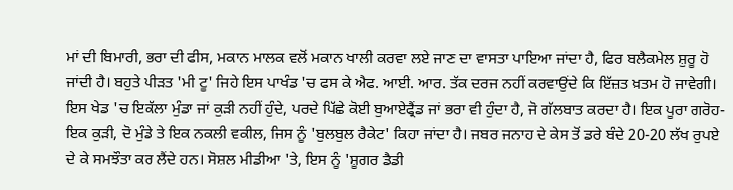ਮਾਂ ਦੀ ਬਿਮਾਰੀ, ਭਰਾ ਦੀ ਫੀਸ, ਮਕਾਨ ਮਾਲਕ ਵਲੋਂ ਮਕਾਨ ਖਾਲੀ ਕਰਵਾ ਲਏ ਜਾਣ ਦਾ ਵਾਸਤਾ ਪਾਇਆ ਜਾਂਦਾ ਹੈ, ਫਿਰ ਬਲੈਕਮੇਲ ਸ਼ੁਰੂ ਹੋ ਜਾਂਦੀ ਹੈ। ਬਹੁਤੇ ਪੀੜਤ 'ਮੀ ਟੂ' ਜਿਹੇ ਇਸ ਪਾਖੰਡ 'ਚ ਫਸ ਕੇ ਐਫ. ਆਈ. ਆਰ. ਤੱਕ ਦਰਜ ਨਹੀਂ ਕਰਵਾਉਂਦੇ ਕਿ ਇੱਜ਼ਤ ਖ਼ਤਮ ਹੋ ਜਾਵੇਗੀ। ਇਸ ਖੇਡ 'ਚ ਇਕੱਲਾ ਮੁੰਡਾ ਜਾਂ ਕੁੜੀ ਨਹੀਂ ਹੁੰਦੇ, ਪਰਦੇ ਪਿੱਛੇ ਕੋਈ ਬੁਆਏਫ੍ਰੈਂਡ ਜਾਂ ਭਰਾ ਵੀ ਹੁੰਦਾ ਹੈ, ਜੋ ਗੱਲਬਾਤ ਕਰਦਾ ਹੈ। ਇਕ ਪੂਰਾ ਗਰੋਹ- ਇਕ ਕੁੜੀ, ਦੋ ਮੁੰਡੇ ਤੇ ਇਕ ਨਕਲੀ ਵਕੀਲ, ਜਿਸ ਨੂੰ 'ਬੁਲਬੁਲ ਰੈਕੇਟ' ਕਿਹਾ ਜਾਂਦਾ ਹੈ। ਜਬਰ ਜਨਾਹ ਦੇ ਕੇਸ ਤੋਂ ਡਰੇ ਬੰਦੇ 20-20 ਲੱਖ ਰੁਪਏ ਦੇ ਕੇ ਸਮਝੌਤਾ ਕਰ ਲੈਂਦੇ ਹਨ। ਸੋਸ਼ਲ ਮੀਡੀਆ 'ਤੇ, ਇਸ ਨੂੰ 'ਸ਼ੂਗਰ ਡੈਡੀ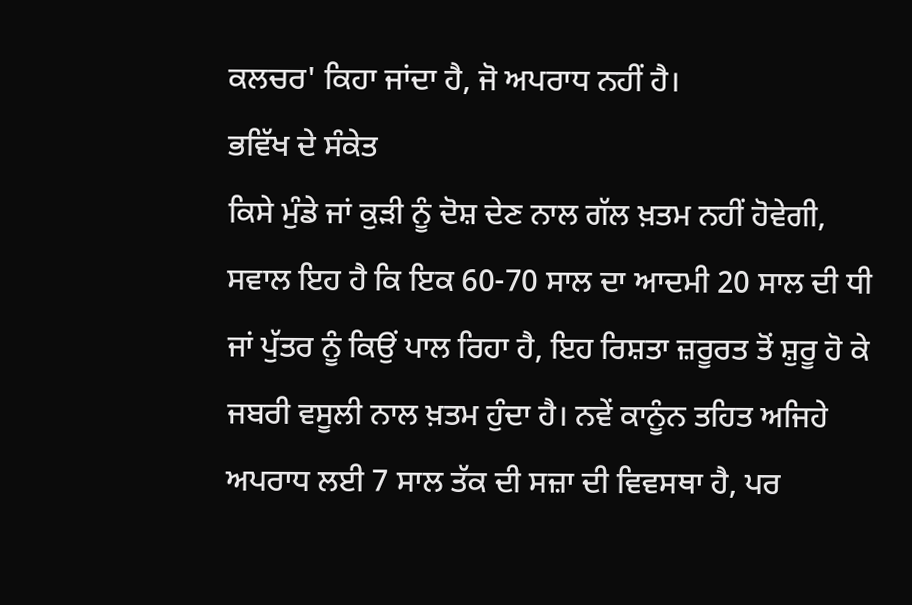ਕਲਚਰ' ਕਿਹਾ ਜਾਂਦਾ ਹੈ, ਜੋ ਅਪਰਾਧ ਨਹੀਂ ਹੈ।
ਭਵਿੱਖ ਦੇ ਸੰਕੇਤ
ਕਿਸੇ ਮੁੰਡੇ ਜਾਂ ਕੁੜੀ ਨੂੰ ਦੋਸ਼ ਦੇਣ ਨਾਲ ਗੱਲ ਖ਼ਤਮ ਨਹੀਂ ਹੋਵੇਗੀ, ਸਵਾਲ ਇਹ ਹੈ ਕਿ ਇਕ 60-70 ਸਾਲ ਦਾ ਆਦਮੀ 20 ਸਾਲ ਦੀ ਧੀ ਜਾਂ ਪੁੱਤਰ ਨੂੰ ਕਿਉਂ ਪਾਲ ਰਿਹਾ ਹੈ, ਇਹ ਰਿਸ਼ਤਾ ਜ਼ਰੂਰਤ ਤੋਂ ਸ਼ੁਰੂ ਹੋ ਕੇ ਜਬਰੀ ਵਸੂਲੀ ਨਾਲ ਖ਼ਤਮ ਹੁੰਦਾ ਹੈ। ਨਵੇਂ ਕਾਨੂੰਨ ਤਹਿਤ ਅਜਿਹੇ ਅਪਰਾਧ ਲਈ 7 ਸਾਲ ਤੱਕ ਦੀ ਸਜ਼ਾ ਦੀ ਵਿਵਸਥਾ ਹੈ, ਪਰ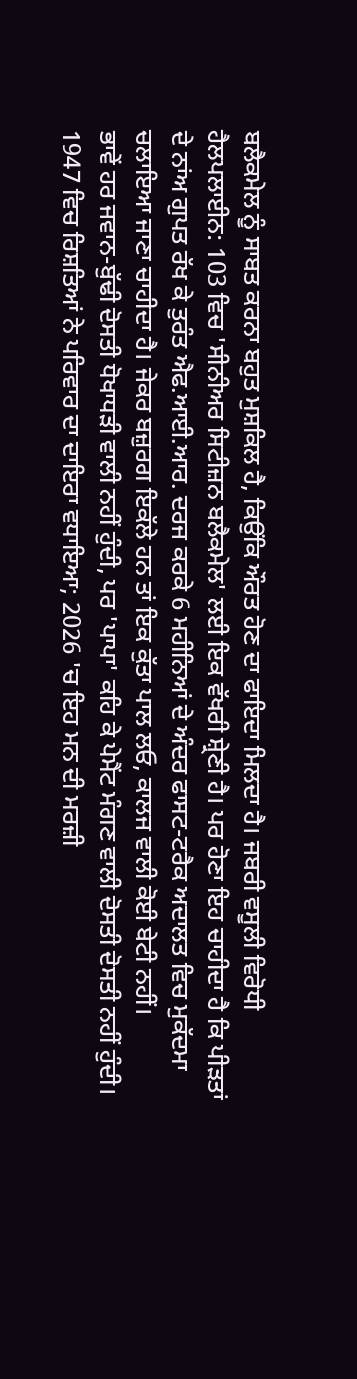ਬਲੈਕਮੇਲ ਨੂੰ ਸਾਬਤ ਕਰਨਾ ਬਹੁਤ ਮੁਸ਼ਕਿਲ ਹੈ, ਕਿਉਂਕਿ ਔਰਤ ਹੋਣ ਦਾ ਫਾਇਦਾ ਮਿਲਦਾ ਹੈ। ਜਬਰੀ ਵਸੂਲੀ ਵਿਰੋਧੀ ਹੈਲਪਲਾਈਨ: 103 ਵਿਚ 'ਸੀਨੀਅਰ ਸਿਟੀਜ਼ਨ ਬਲੈਕਮੇਲ' ਲਈ ਇਕ ਵੱਖਰੀ ਸ਼੍ਰੇਣੀ ਹੈ। ਪਰ ਹੋਣਾ ਇਹ ਚਾਹੀਦਾ ਹੈ ਕਿ ਪੀੜਤਾਂ ਦੇ ਨਾਂਅ ਗੁਪਤ ਰੱਖ ਕੇ ਤੁਰੰਤ ਐਫ.ਆਈ.ਆਰ. ਦਰਜ ਕਰਕੇ 6 ਮਹੀਨਿਆਂ ਦੇ ਅੰਦਰ ਫਾਸਟ-ਟਰੈਕ ਅਦਾਲਤ ਵਿਚ ਮੁਕੱਦਮਾ ਚਲਾਇਆ ਜਾਣਾ ਚਾਹੀਦਾ ਹੈ। ਜੇਕਰ ਬਜ਼ੁਰਗ ਇਕੱਲੇ ਹਨ ਤਾਂ ਇਕ ਕੁੱਤਾ ਪਾਲ ਲਓ, ਕਾਲਜ ਵਾਲੀ ਕੋਈ ਬੇਟੀ ਨਹੀਂ।
ਭਾਵੇਂ ਹਰ ਜਵਾਨ-ਬੁੱਢੀ ਦੋਸਤੀ ਧੋਖਾਧੜੀ ਵਾਲੀ ਨਹੀਂ ਹੁੰਦੀ, ਪਰ 'ਪਾਪਾ' ਕਹਿ ਕੇ ਪੇਮੈਂਟ ਮੰਗਣ ਵਾਲੀ ਦੋਸਤੀ ਦੋਸਤੀ ਨਹੀਂ ਹੁੰਦੀ। 1947 ਵਿਚ ਰਿਸ਼ਤਿਆਂ ਨੇ ਪਰਿਵਾਰ ਦਾ ਦਾਇਰਾ ਵਧਾਇਆ; 2026 'ਚ ਇਹ ਮਨ ਦੀ ਮਰਜ਼ੀ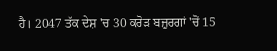ਹੈ। 2047 ਤੱਕ ਦੇਸ਼ 'ਚ 30 ਕਰੋੜ ਬਜ਼ੁਰਗਾਂ 'ਚੋਂ 15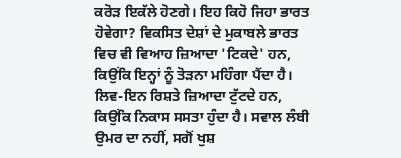ਕਰੋੜ ਇਕੱਲੇ ਹੋਣਗੇ। ਇਹ ਕਿਹੋ ਜਿਹਾ ਭਾਰਤ ਹੋਵੇਗਾ? ਵਿਕਸਿਤ ਦੇਸ਼ਾਂ ਦੇ ਮੁਕਾਬਲੇ ਭਾਰਤ ਵਿਚ ਵੀ ਵਿਆਹ ਜ਼ਿਆਦਾ 'ਟਿਕਦੇ' ਹਨ, ਕਿਉਂਕਿ ਇਨ੍ਹਾਂ ਨੂੰ ਤੋੜਨਾ ਮਹਿੰਗਾ ਪੈਂਦਾ ਹੈ। ਲਿਵ-ਇਨ ਰਿਸ਼ਤੇ ਜ਼ਿਆਦਾ ਟੁੱਟਦੇ ਹਨ, ਕਿਉਂਕਿ ਨਿਕਾਸ ਸਸਤਾ ਹੁੰਦਾ ਹੈ। ਸਵਾਲ ਲੰਬੀ ਉਮਰ ਦਾ ਨਹੀਂ, ਸਗੋਂ ਖੁਸ਼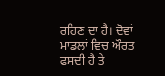ਰਹਿਣ ਦਾ ਹੈ। ਦੋਵਾਂ ਮਾਡਲਾਂ ਵਿਚ ਔਰਤ ਫਸਦੀ ਹੈ ਤੇ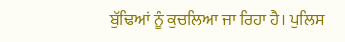ਬੁੱਢਿਆਂ ਨੂੰ ਕੁਚਲਿਆ ਜਾ ਰਿਹਾ ਹੈ। ਪੁਲਿਸ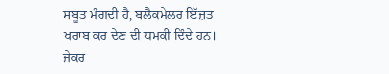ਸਬੂਤ ਮੰਗਦੀ ਹੈ, ਬਲੈਕਮੇਲਰ ਇੱਜ਼ਤ ਖਰਾਬ ਕਰ ਦੇਣ ਦੀ ਧਮਕੀ ਦਿੰਦੇ ਹਨ। ਜੇਕਰ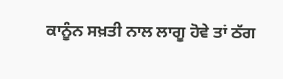ਕਾਨੂੰਨ ਸਖ਼ਤੀ ਨਾਲ ਲਾਗੂ ਹੋਵੇ ਤਾਂ ਠੱਗ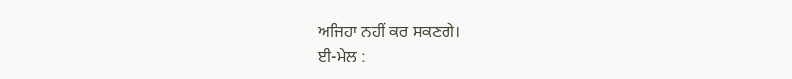ਅਜਿਹਾ ਨਹੀਂ ਕਰ ਸਕਣਗੇ।
ਈ-ਮੇਲ :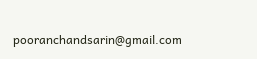pooranchandsarin@gmail.com